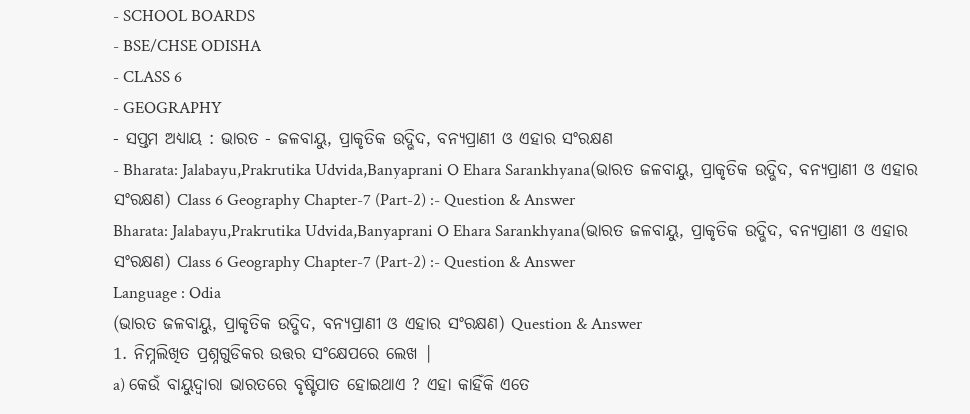- SCHOOL BOARDS
- BSE/CHSE ODISHA
- CLASS 6
- GEOGRAPHY
- ସପ୍ତମ ଅଧ୍ୟାୟ : ଭାରତ - ଜଳବାୟୁ, ପ୍ରାକୃତିକ ଉଦ୍ଭିଦ, ବନ୍ୟପ୍ରାଣୀ ଓ ଏହାର ସଂରକ୍ଷଣ
- Bharata: Jalabayu,Prakrutika Udvida,Banyaprani O Ehara Sarankhyana(ଭାରତ ଜଳବାୟୁ, ପ୍ରାକୃତିକ ଉଦ୍ଭିଦ, ବନ୍ୟପ୍ରାଣୀ ଓ ଏହାର ସଂରକ୍ଷଣ) Class 6 Geography Chapter-7 (Part-2) :- Question & Answer
Bharata: Jalabayu,Prakrutika Udvida,Banyaprani O Ehara Sarankhyana(ଭାରତ ଜଳବାୟୁ, ପ୍ରାକୃତିକ ଉଦ୍ଭିଦ, ବନ୍ୟପ୍ରାଣୀ ଓ ଏହାର ସଂରକ୍ଷଣ) Class 6 Geography Chapter-7 (Part-2) :- Question & Answer
Language : Odia
(ଭାରତ ଜଳବାୟୁ, ପ୍ରାକୃତିକ ଉଦ୍ଭିଦ, ବନ୍ୟପ୍ରାଣୀ ଓ ଏହାର ସଂରକ୍ଷଣ) Question & Answer
1. ନିମ୍ନଲିଖିତ ପ୍ରଶ୍ନଗୁଡିକର ଉତ୍ତର ସଂକ୍ଷେପରେ ଲେଖ |
a) କେଉଁ ବାୟୁଦ୍ଵାରା ଭାରତରେ ବୃଷ୍ଟିପାତ ହୋଇଥାଏ ? ଏହା କାହିଁକି ଏତେ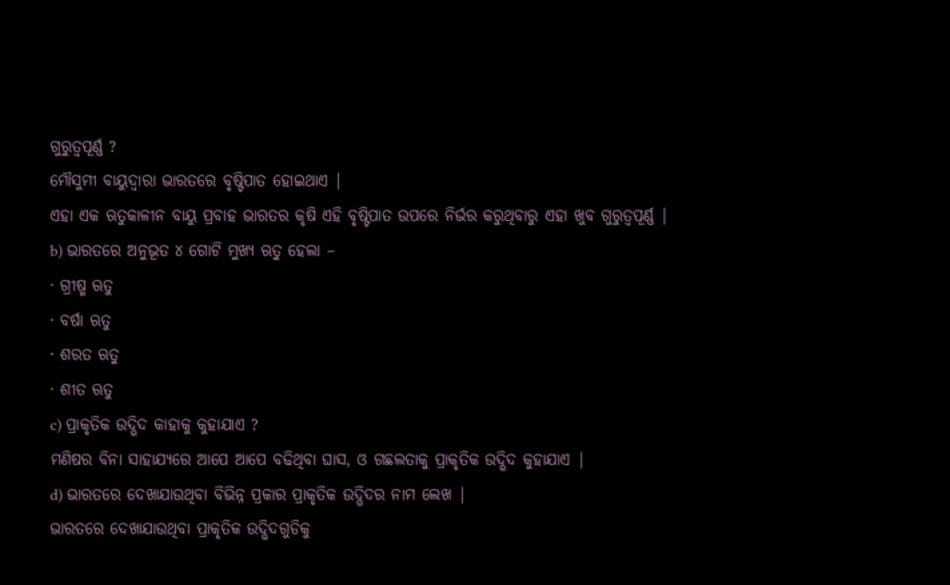ଗୁରୁତ୍ବପୂର୍ଣ୍ଣ ?
ମୌସୁମୀ ବାୟୁଦ୍ଵାରା ଭାରତରେ ବୃଷ୍ଟିପାତ ହୋଇଥାଏ |
ଏହା ଏକ ଋତୁକାଳୀନ ବାୟୁ ପ୍ରବାହ ଭାରତର କୃଷି ଏହି ବୃଷ୍ଟିପାତ ଉପରେ ନିର୍ଭର କରୁଥିବାରୁ ଏହା ଖୁବ ଗୁରୁତ୍ଵପୂର୍ଣ୍ଣ |
b) ଭାରତରେ ଅନୁଭୂତ ୪ ଗୋଟି ମୁଖ୍ୟ ଋତୁ ହେଲା –
· ଗ୍ରୀଷ୍ମ ଋତୁ
· ବର୍ଷା ଋତୁ
· ଶରତ ଋତୁ
· ଶୀତ ଋତୁ
c) ପ୍ରାକୃତିକ ଉଦ୍ଭିଦ କାହାକୁ କୁହାଯାଏ ?
ମଣିଷର ବିନା ସାହାଯ୍ୟରେ ଆପେ ଆପେ ବଢିଥିବା ଘାସ, ଓ ଗଛଲତାକୁ ପ୍ରାକୃତିକ ଉଦ୍ଭିଦ କୁହାଯାଏ |
d) ଭାରତରେ ଦେଖାଯାଉଥିବା ବିଭିନ୍ନ ପ୍ରକାର ପ୍ରାକୃତିକ ଉଦ୍ଭିଦର ନାମ ଲେଖ |
ଭାରତରେ ଦେଖାଯାଉଥିବା ପ୍ରାକୃତିକ ଉଦ୍ଭିଦଗୁଡିକୁ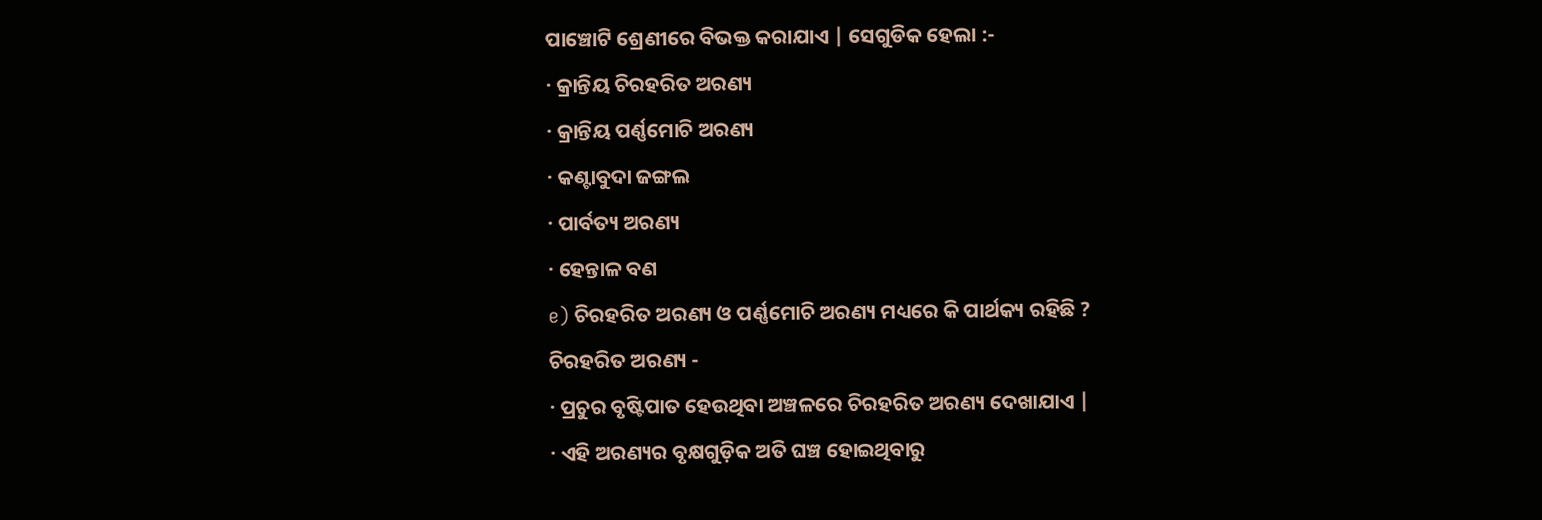ପାଞ୍ଚୋଟି ଶ୍ରେଣୀରେ ବିଭକ୍ତ କରାଯାଏ | ସେଗୁଡିକ ହେଲା :-
· କ୍ରାନ୍ତିୟ ଚିରହରିତ ଅରଣ୍ୟ
· କ୍ରାନ୍ତିୟ ପର୍ଣ୍ଣମୋଚି ଅରଣ୍ୟ
· କଣ୍ଟାବୁଦା ଜଙ୍ଗଲ
· ପାର୍ବତ୍ୟ ଅରଣ୍ୟ
· ହେନ୍ତାଳ ବଣ
e) ଚିରହରିତ ଅରଣ୍ୟ ଓ ପର୍ଣ୍ଣମୋଚି ଅରଣ୍ୟ ମଧ୍ୟରେ କି ପାର୍ଥକ୍ୟ ରହିଛି ?
ଚିରହରିତ ଅରଣ୍ୟ -
· ପ୍ରଚୁର ବୃଷ୍ଟିପାତ ହେଉଥିବା ଅଞ୍ଚଳରେ ଚିରହରିତ ଅରଣ୍ୟ ଦେଖାଯାଏ |
· ଏହି ଅରଣ୍ୟର ବୃକ୍ଷଗୁଡ଼ିକ ଅତି ଘଞ୍ଚ ହୋଇଥିବାରୁ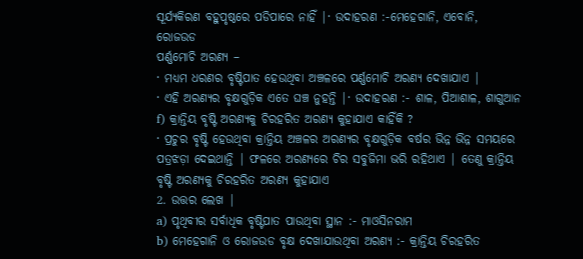ସୂର୍ଯ୍ୟକିରଣ ବହୁପୃଷ୍ଠରେ ପଡିପାରେ ନାହିଁ |· ଉଦାହରଣ :-ମେହେଗାନି, ଏବୋନି, ରୋଜଉଡ
ପର୍ଣ୍ଣମୋଚି ଅରଣ୍ୟ –
· ମଧ୍ୟମ ଧରଣର ବୃଷ୍ଟିପାତ ହେଉଥିବା ଅଞ୍ଚଳରେ ପର୍ଣ୍ଣମୋଚି ଅରଣ୍ୟ ଦେଖାଯାଏ |
· ଏହି ଅରଣ୍ୟର ବୃକ୍ଷଗୁଡ଼ିକ ଏତେ ଘଞ୍ଚ ନୁହନ୍ତି |· ଉଦାହରଣ :- ଶାଳ, ପିଆଶାଳ, ଶାଗୁଆନ
f) କ୍ରାନ୍ତିୟ ବୃଷ୍ଟି ଅରଣ୍ୟକୁ ଚିରହରିତ ଅରଣ୍ୟ କୁହାଯାଏ କାହିଁକି ?
· ପ୍ରଚୁର ବୃଷ୍ଟି ହେଉଥିବା କ୍ରାନ୍ତିୟ ଅଞ୍ଚଳର ଅରଣ୍ୟର ବୃକ୍ଷଗୁଡ଼ିକ ବର୍ଷର ଭିନ୍ନ ଭିନ୍ନ ସମୟରେ ପତ୍ରଝଡ଼ା ଦେଇଥାନ୍ତି | ଫଳରେ ଅରଣ୍ୟରେ ଚିର ସବୁଜିମା ଭରି ରହିଥାଏ | ତେଣୁ କ୍ରାନ୍ତିୟ ବୃଷ୍ଟି ଅରଣ୍ୟକୁ ଚିରହରିତ ଅରଣ୍ୟ କୁହାଯାଏ
2. ଉତ୍ତର ଲେଖ |
a) ପୃଥିବୀର ସର୍ବାଧିକ ବୃଷ୍ଟିପାତ ପାଉଥିବା ସ୍ଥାନ :- ମାଓସିନରାମ
b) ମେହେଗାନି ଓ ରୋଜଉଡ ବୃକ୍ଷ ଦେଖାଯାଉଥିବା ଅରଣ୍ୟ :- କ୍ରାନ୍ତିୟ ଚିରହରିତ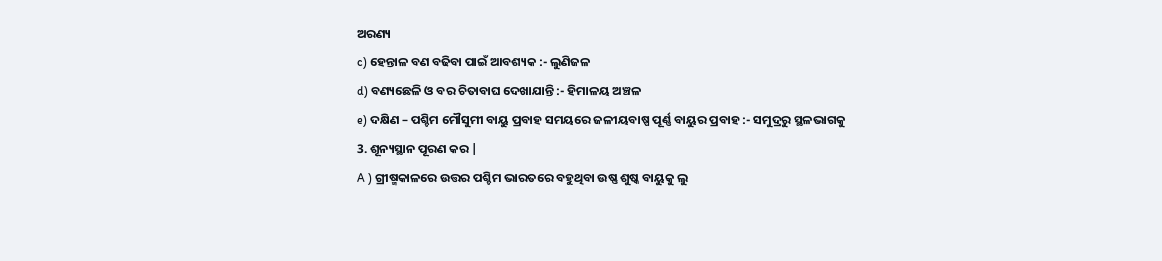ଅରଣ୍ୟ
c) ହେନ୍ତାଳ ବଣ ବଢିବା ପାଇଁ ଆବଶ୍ୟକ :- ଲୁଣିଜଳ
d) ବଣ୍ୟଛେଳି ଓ ବର ଚିତାବାଘ ଦେଖାଯାନ୍ତି :- ହିମାଳୟ ଅଞ୍ଚଳ
e) ଦକ୍ଷିଣ – ପଶ୍ଚିମ ମୌସୁମୀ ବାୟୁ ପ୍ରବାହ ସମୟରେ ଜଳୀୟବାଷ୍ପ ପୂର୍ଣ୍ଣ ବାୟୁର ପ୍ରବାହ :- ସମୁଦ୍ରରୁ ସ୍ଥଳଭାଗକୁ
3. ଶୂନ୍ୟସ୍ଥାନ ପୂରଣ କର |
A ) ଗ୍ରୀଷ୍ମକାଳରେ ଉତ୍ତର ପଶ୍ଚିମ ଭାରତରେ ବହୁଥିବା ଉଷ୍ଣ ଶୁଷ୍କ ବାୟୁକୁ ଲୁ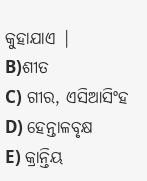କୁହାଯାଏ |
B)ଶୀତ
C) ଗୀର, ଏସିଆସିଂହ
D) ହେନ୍ତାଳବୃକ୍ଷ
E) କ୍ରାନ୍ତିୟ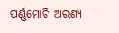ପର୍ଣ୍ଣମୋଚି ଅରଣ୍ୟ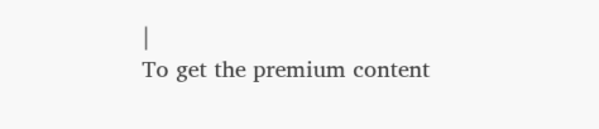|
To get the premium content